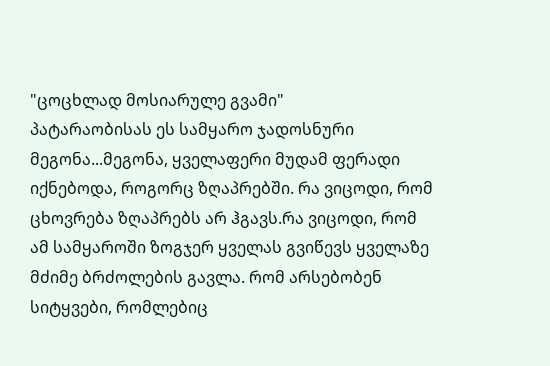"ცოცხლად მოსიარულე გვამი"
პატარაობისას ეს სამყარო ჯადოსნური მეგონა...მეგონა, ყველაფერი მუდამ ფერადი იქნებოდა, როგორც ზღაპრებში. რა ვიცოდი, რომ ცხოვრება ზღაპრებს არ ჰგავს.რა ვიცოდი, რომ ამ სამყაროში ზოგჯერ ყველას გვიწევს ყველაზე მძიმე ბრძოლების გავლა. რომ არსებობენ სიტყვები, რომლებიც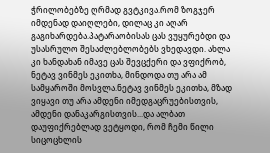ჭრილობებზე ღრმად გვტკივა.რომ ზოგჯერ იმდენად დაიღლები, დილაც კი აღარ გაგიხარდება.პატარაობისას ცას ვუყურებდი და უსასრულო შესაძლებლობებს ვხედავდი. ახლა კი ხანდახან იმავე ცას შევცქერი და ვფიქრობ, ნეტავ ვინმეს ეკითხა, მინდოდა თუ არა ამ სამყაროში მოსვლა.ნეტავ ვინმეს ეკითხა, მზად ვიყავი თუ არა ამდენი იმედგაცრუებისთვის, ამდენი დანაკარგისთვის...და ალბათ დაუფიქრებლად ვეტყოდი, რომ ჩემი წილი სიცოცხლის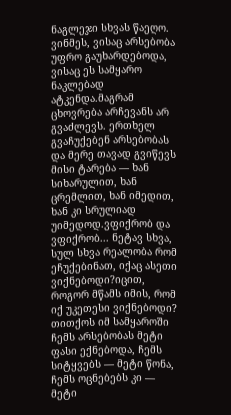ნაგლეჯი სხვას წაეღო. ვინმეს, ვისაც არსებობა უფრო გაუხარდებოდა, ვისაც ეს სამყარო ნაკლებად ატკენდა.მაგრამ ცხოვრება არჩევანს არ გვაძლევს. ერთხელ გვაჩუქებენ არსებობას და მერე თავად გვიწევს მისი ტარება — ხან სიხარულით, ხან ცრემლით, ხან იმედით, ხან კი სრულიად უიმედოდ.ვფიქრობ და ვფიქრობ... ნეტავ სხვა, სულ სხვა რეალობა რომ ეჩუქებინათ, იქაც ასეთი ვიქნებოდი?იცით, როგორ მწამს იმის, რომ იქ უკეთესი ვიქნებოდი? თითქოს იმ სამყაროში ჩემს არსებობას მეტი ფასი ექნებოდა, ჩემს სიტყვებს — მეტი წონა, ჩემს ოცნებებს კი — მეტი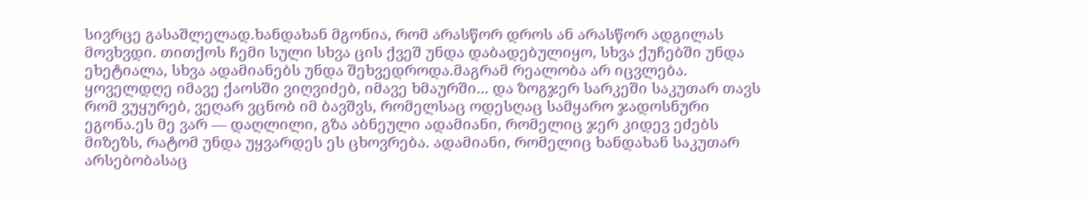სივრცე გასაშლელად.ხანდახან მგონია, რომ არასწორ დროს ან არასწორ ადგილას მოვხვდი. თითქოს ჩემი სული სხვა ცის ქვეშ უნდა დაბადებულიყო, სხვა ქუჩებში უნდა ეხეტიალა, სხვა ადამიანებს უნდა შეხვედროდა.მაგრამ რეალობა არ იცვლება. ყოველდღე იმავე ქაოსში ვიღვიძებ, იმავე ხმაურში... და ზოგჯერ სარკეში საკუთარ თავს რომ ვუყურებ, ვეღარ ვცნობ იმ ბავშვს, რომელსაც ოდესღაც სამყარო ჯადოსნური ეგონა.ეს მე ვარ — დაღლილი, გზა აბნეული ადამიანი, რომელიც ჯერ კიდევ ეძებს მიზეზს, რატომ უნდა უყვარდეს ეს ცხოვრება. ადამიანი, რომელიც ხანდახან საკუთარ არსებობასაც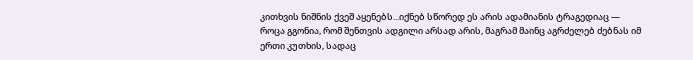კითხვის ნიშნის ქვეშ აყენებს...იქნებ სწორედ ეს არის ადამიანის ტრაგედიაც — როცა გგონია, რომ შენთვის ადგილი არსად არის, მაგრამ მაინც აგრძელებ ძებნას იმ ერთი კუთხის, სადაც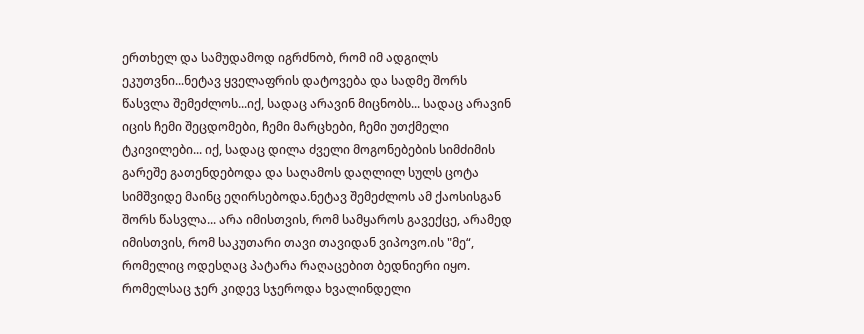ერთხელ და სამუდამოდ იგრძნობ, რომ იმ ადგილს ეკუთვნი...ნეტავ ყველაფრის დატოვება და სადმე შორს წასვლა შემეძლოს...იქ, სადაც არავინ მიცნობს... სადაც არავინ იცის ჩემი შეცდომები, ჩემი მარცხები, ჩემი უთქმელი ტკივილები... იქ, სადაც დილა ძველი მოგონებების სიმძიმის გარეშე გათენდებოდა და საღამოს დაღლილ სულს ცოტა სიმშვიდე მაინც ეღირსებოდა.ნეტავ შემეძლოს ამ ქაოსისგან შორს წასვლა... არა იმისთვის, რომ სამყაროს გავექცე, არამედ იმისთვის, რომ საკუთარი თავი თავიდან ვიპოვო.ის "მე“, რომელიც ოდესღაც პატარა რაღაცებით ბედნიერი იყო. რომელსაც ჯერ კიდევ სჯეროდა ხვალინდელი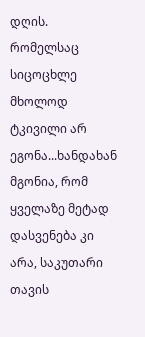დღის. რომელსაც სიცოცხლე მხოლოდ ტკივილი არ ეგონა...ხანდახან მგონია, რომ ყველაზე მეტად დასვენება კი არა, საკუთარი თავის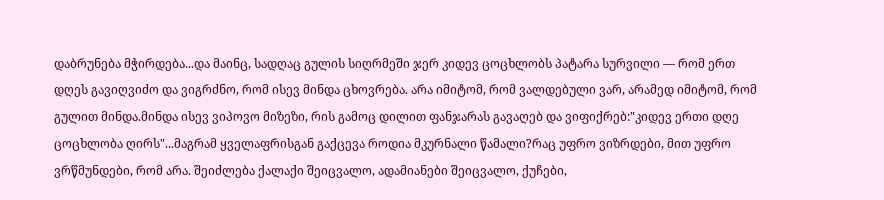დაბრუნება მჭირდება...და მაინც, სადღაც გულის სიღრმეში ჯერ კიდევ ცოცხლობს პატარა სურვილი — რომ ერთ დღეს გავიღვიძო და ვიგრძნო, რომ ისევ მინდა ცხოვრება. არა იმიტომ, რომ ვალდებული ვარ, არამედ იმიტომ, რომ გულით მინდა.მინდა ისევ ვიპოვო მიზეზი, რის გამოც დილით ფანჯარას გავაღებ და ვიფიქრებ:"კიდევ ერთი დღე ცოცხლობა ღირს"...მაგრამ ყველაფრისგან გაქცევა როდია მკურნალი წამალი?რაც უფრო ვიზრდები, მით უფრო ვრწმუნდები, რომ არა. შეიძლება ქალაქი შეიცვალო, ადამიანები შეიცვალო, ქუჩები,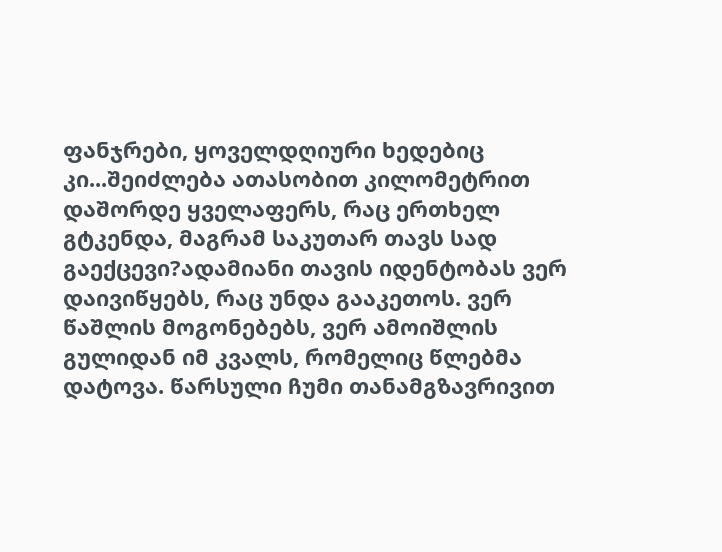ფანჯრები, ყოველდღიური ხედებიც კი...შეიძლება ათასობით კილომეტრით დაშორდე ყველაფერს, რაც ერთხელ გტკენდა, მაგრამ საკუთარ თავს სად გაექცევი?ადამიანი თავის იდენტობას ვერ დაივიწყებს, რაც უნდა გააკეთოს. ვერ წაშლის მოგონებებს, ვერ ამოიშლის გულიდან იმ კვალს, რომელიც წლებმა დატოვა. წარსული ჩუმი თანამგზავრივით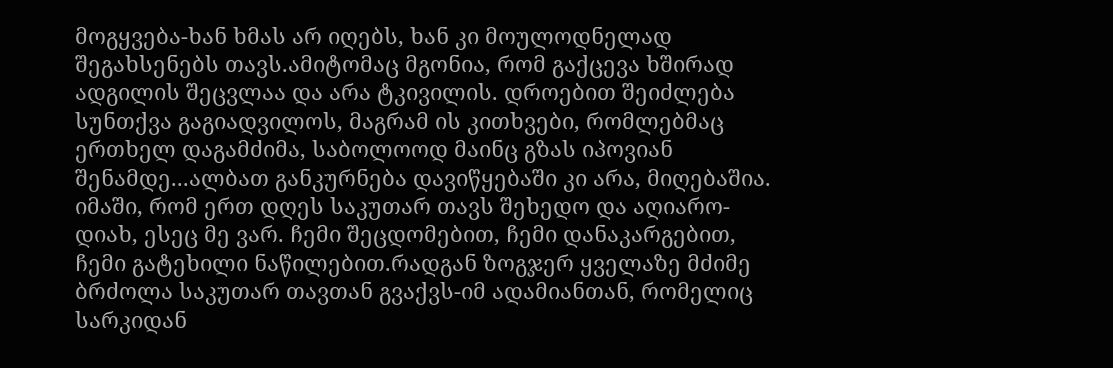მოგყვება-ხან ხმას არ იღებს, ხან კი მოულოდნელად შეგახსენებს თავს.ამიტომაც მგონია, რომ გაქცევა ხშირად ადგილის შეცვლაა და არა ტკივილის. დროებით შეიძლება სუნთქვა გაგიადვილოს, მაგრამ ის კითხვები, რომლებმაც ერთხელ დაგამძიმა, საბოლოოდ მაინც გზას იპოვიან შენამდე...ალბათ განკურნება დავიწყებაში კი არა, მიღებაშია. იმაში, რომ ერთ დღეს საკუთარ თავს შეხედო და აღიარო-დიახ, ესეც მე ვარ. ჩემი შეცდომებით, ჩემი დანაკარგებით, ჩემი გატეხილი ნაწილებით.რადგან ზოგჯერ ყველაზე მძიმე ბრძოლა საკუთარ თავთან გვაქვს-იმ ადამიანთან, რომელიც სარკიდან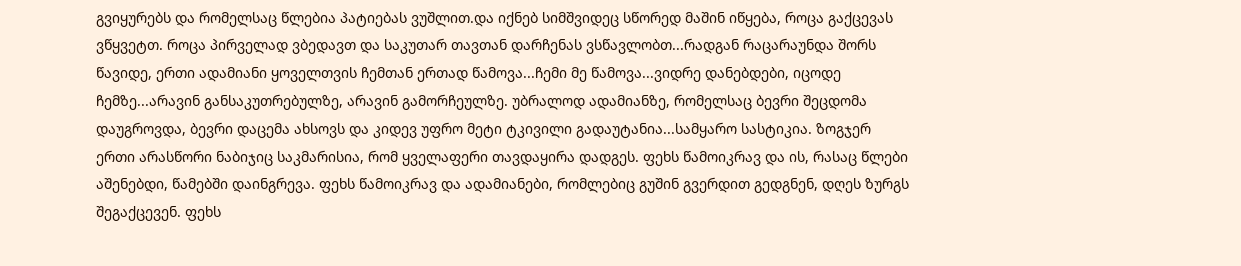გვიყურებს და რომელსაც წლებია პატიებას ვუშლით.და იქნებ სიმშვიდეც სწორედ მაშინ იწყება, როცა გაქცევას ვწყვეტთ. როცა პირველად ვბედავთ და საკუთარ თავთან დარჩენას ვსწავლობთ...რადგან რაცარაუნდა შორს წავიდე, ერთი ადამიანი ყოველთვის ჩემთან ერთად წამოვა...ჩემი მე წამოვა...ვიდრე დანებდები, იცოდე ჩემზე...არავინ განსაკუთრებულზე, არავინ გამორჩეულზე. უბრალოდ ადამიანზე, რომელსაც ბევრი შეცდომა დაუგროვდა, ბევრი დაცემა ახსოვს და კიდევ უფრო მეტი ტკივილი გადაუტანია...სამყარო სასტიკია. ზოგჯერ ერთი არასწორი ნაბიჯიც საკმარისია, რომ ყველაფერი თავდაყირა დადგეს. ფეხს წამოიკრავ და ის, რასაც წლები აშენებდი, წამებში დაინგრევა. ფეხს წამოიკრავ და ადამიანები, რომლებიც გუშინ გვერდით გედგნენ, დღეს ზურგს შეგაქცევენ. ფეხს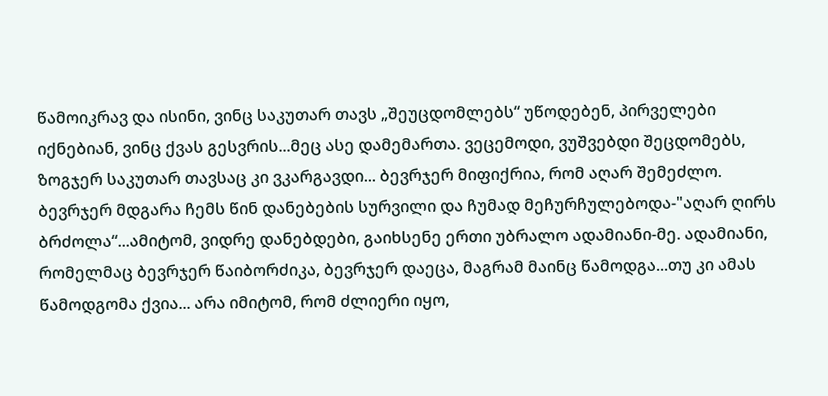წამოიკრავ და ისინი, ვინც საკუთარ თავს „შეუცდომლებს“ უწოდებენ, პირველები იქნებიან, ვინც ქვას გესვრის...მეც ასე დამემართა. ვეცემოდი, ვუშვებდი შეცდომებს, ზოგჯერ საკუთარ თავსაც კი ვკარგავდი... ბევრჯერ მიფიქრია, რომ აღარ შემეძლო. ბევრჯერ მდგარა ჩემს წინ დანებების სურვილი და ჩუმად მეჩურჩულებოდა-"აღარ ღირს ბრძოლა“...ამიტომ, ვიდრე დანებდები, გაიხსენე ერთი უბრალო ადამიანი-მე. ადამიანი, რომელმაც ბევრჯერ წაიბორძიკა, ბევრჯერ დაეცა, მაგრამ მაინც წამოდგა...თუ კი ამას წამოდგომა ქვია... არა იმიტომ, რომ ძლიერი იყო,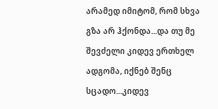არამედ იმიტომ, რომ სხვა გზა არ ჰქონდა...და თუ მე შევძელი კიდევ ერთხელ ადგომა, იქნებ შენც სცადო...კიდევ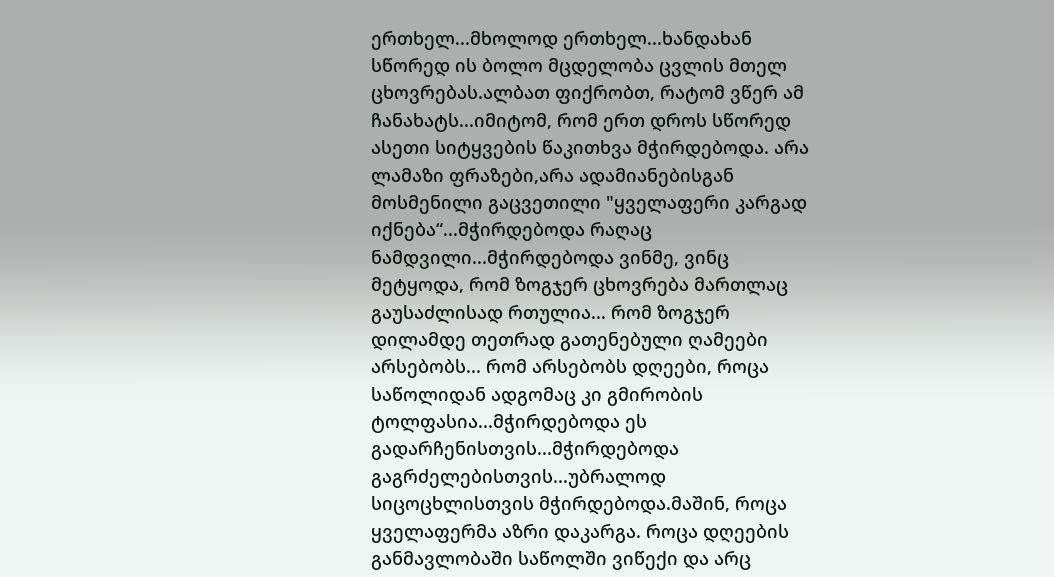ერთხელ...მხოლოდ ერთხელ...ხანდახან სწორედ ის ბოლო მცდელობა ცვლის მთელ ცხოვრებას.ალბათ ფიქრობთ, რატომ ვწერ ამ ჩანახატს...იმიტომ, რომ ერთ დროს სწორედ ასეთი სიტყვების წაკითხვა მჭირდებოდა. არა ლამაზი ფრაზები,არა ადამიანებისგან მოსმენილი გაცვეთილი "ყველაფერი კარგად იქნება“...მჭირდებოდა რაღაც ნამდვილი...მჭირდებოდა ვინმე, ვინც მეტყოდა, რომ ზოგჯერ ცხოვრება მართლაც გაუსაძლისად რთულია... რომ ზოგჯერ დილამდე თეთრად გათენებული ღამეები არსებობს... რომ არსებობს დღეები, როცა საწოლიდან ადგომაც კი გმირობის ტოლფასია...მჭირდებოდა ეს გადარჩენისთვის...მჭირდებოდა გაგრძელებისთვის...უბრალოდ სიცოცხლისთვის მჭირდებოდა.მაშინ, როცა ყველაფერმა აზრი დაკარგა. როცა დღეების განმავლობაში საწოლში ვიწექი და არც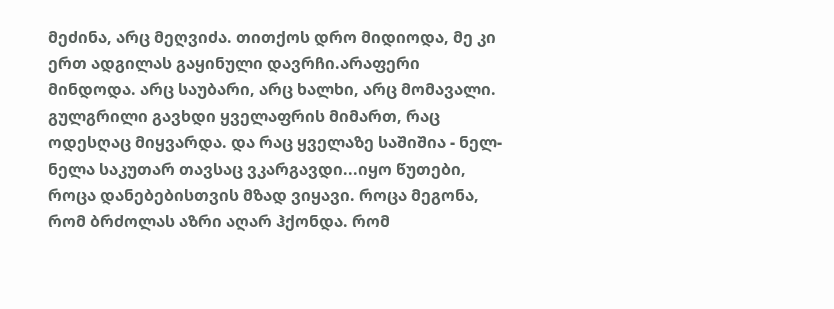მეძინა, არც მეღვიძა. თითქოს დრო მიდიოდა, მე კი ერთ ადგილას გაყინული დავრჩი.არაფერი მინდოდა. არც საუბარი, არც ხალხი, არც მომავალი. გულგრილი გავხდი ყველაფრის მიმართ, რაც ოდესღაც მიყვარდა. და რაც ყველაზე საშიშია - ნელ-ნელა საკუთარ თავსაც ვკარგავდი...იყო წუთები, როცა დანებებისთვის მზად ვიყავი. როცა მეგონა, რომ ბრძოლას აზრი აღარ ჰქონდა. რომ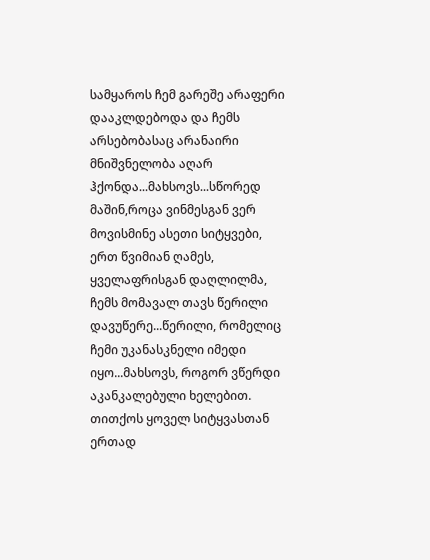სამყაროს ჩემ გარეშე არაფერი დააკლდებოდა და ჩემს არსებობასაც არანაირი მნიშვნელობა აღარ ჰქონდა...მახსოვს...სწორედ მაშინ,როცა ვინმესგან ვერ მოვისმინე ასეთი სიტყვები, ერთ წვიმიან ღამეს, ყველაფრისგან დაღლილმა, ჩემს მომავალ თავს წერილი დავუწერე...წერილი, რომელიც ჩემი უკანასკნელი იმედი იყო...მახსოვს, როგორ ვწერდი აკანკალებული ხელებით. თითქოს ყოველ სიტყვასთან ერთად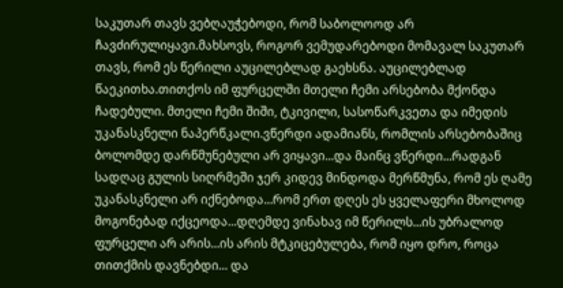საკუთარ თავს ვებღაუჭებოდი, რომ საბოლოოდ არ ჩავძირულიყავი.მახსოვს, როგორ ვემუდარებოდი მომავალ საკუთარ თავს, რომ ეს წერილი აუცილებლად გაეხსნა. აუცილებლად წაეკითხა.თითქოს იმ ფურცელში მთელი ჩემი არსებობა მქონდა ჩადებული. მთელი ჩემი შიში, ტკივილი, სასოწარკვეთა და იმედის უკანასკნელი ნაპერწკალი.ვწერდი ადამიანს, რომლის არსებობაშიც ბოლომდე დარწმუნებული არ ვიყავი...და მაინც ვწერდი...რადგან სადღაც გულის სიღრმეში ჯერ კიდევ მინდოდა მერწმუნა, რომ ეს ღამე უკანასკნელი არ იქნებოდა...რომ ერთ დღეს ეს ყველაფერი მხოლოდ მოგონებად იქცეოდა...დღემდე ვინახავ იმ წერილს...ის უბრალოდ ფურცელი არ არის...ის არის მტკიცებულება, რომ იყო დრო, როცა თითქმის დავნებდი... და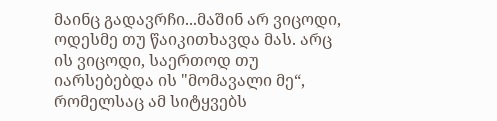მაინც გადავრჩი...მაშინ არ ვიცოდი, ოდესმე თუ წაიკითხავდა მას. არც ის ვიცოდი, საერთოდ თუ იარსებებდა ის "მომავალი მე“, რომელსაც ამ სიტყვებს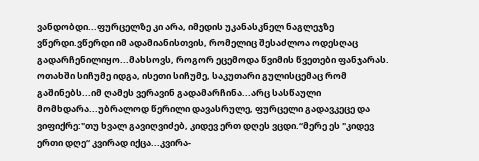ვანდობდი...ფურცელზე კი არა, იმედის უკანასკნელ ნაგლეჯზე ვწერდი.ვწერდი იმ ადამიანისთვის, რომელიც შესაძლოა ოდესღაც გადარჩენილიყო...მახსოვს, როგორ ეცემოდა წვიმის წვეთები ფანჯარას. ოთახში სიჩუმე იდგა, ისეთი სიჩუმე, საკუთარი გულისცემაც რომ გაშინებს...იმ ღამეს ვერავინ გადამარჩინა...არც სასწაული მომხდარა...უბრალოდ წერილი დავასრულე, ფურცელი გადავკეცე და ვიფიქრე:"თუ ხვალ გავიღვიძებ, კიდევ ერთ დღეს ვცდი.“მერე ეს "კიდევ ერთი დღე“ კვირად იქცა...კვირა-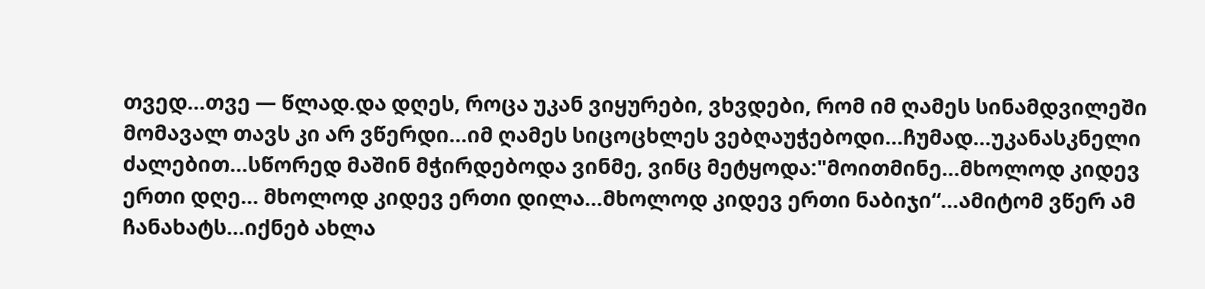თვედ...თვე — წლად.და დღეს, როცა უკან ვიყურები, ვხვდები, რომ იმ ღამეს სინამდვილეში მომავალ თავს კი არ ვწერდი...იმ ღამეს სიცოცხლეს ვებღაუჭებოდი...ჩუმად...უკანასკნელი ძალებით...სწორედ მაშინ მჭირდებოდა ვინმე, ვინც მეტყოდა:"მოითმინე...მხოლოდ კიდევ ერთი დღე... მხოლოდ კიდევ ერთი დილა...მხოლოდ კიდევ ერთი ნაბიჯი“...ამიტომ ვწერ ამ ჩანახატს...იქნებ ახლა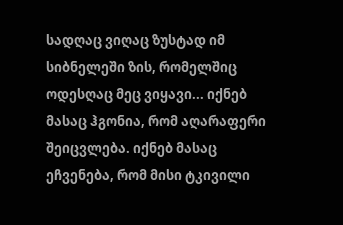სადღაც ვიღაც ზუსტად იმ სიბნელეში ზის, რომელშიც ოდესღაც მეც ვიყავი... იქნებ მასაც ჰგონია, რომ აღარაფერი შეიცვლება. იქნებ მასაც ეჩვენება, რომ მისი ტკივილი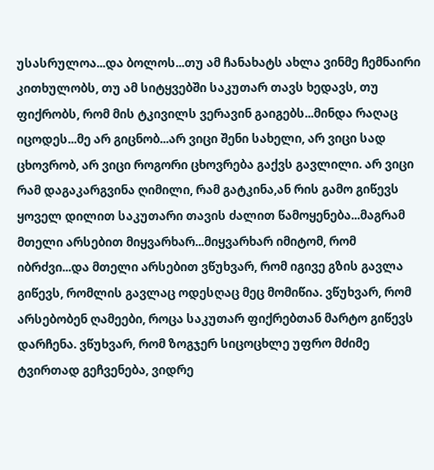უსასრულოა...და ბოლოს...თუ ამ ჩანახატს ახლა ვინმე ჩემნაირი კითხულობს, თუ ამ სიტყვებში საკუთარ თავს ხედავს, თუ ფიქრობს, რომ მის ტკივილს ვერავინ გაიგებს...მინდა რაღაც იცოდეს...მე არ გიცნობ...არ ვიცი შენი სახელი, არ ვიცი სად ცხოვრობ, არ ვიცი როგორი ცხოვრება გაქვს გავლილი. არ ვიცი რამ დაგაკარგვინა ღიმილი, რამ გატკინა,ან რის გამო გიწევს ყოველ დილით საკუთარი თავის ძალით წამოყენება...მაგრამ მთელი არსებით მიყვარხარ...მიყვარხარ იმიტომ, რომ იბრძვი...და მთელი არსებით ვწუხვარ, რომ იგივე გზის გავლა გიწევს, რომლის გავლაც ოდესღაც მეც მომიწია. ვწუხვარ, რომ არსებობენ ღამეები, როცა საკუთარ ფიქრებთან მარტო გიწევს დარჩენა. ვწუხვარ, რომ ზოგჯერ სიცოცხლე უფრო მძიმე ტვირთად გეჩვენება, ვიდრე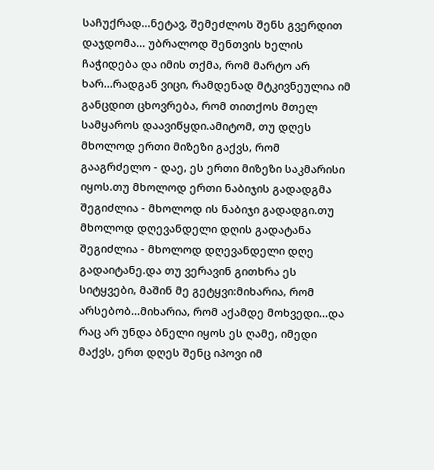საჩუქრად...ნეტავ, შემეძლოს შენს გვერდით დაჯდომა... უბრალოდ შენთვის ხელის ჩაჭიდება და იმის თქმა, რომ მარტო არ ხარ...რადგან ვიცი, რამდენად მტკივნეულია იმ განცდით ცხოვრება, რომ თითქოს მთელ სამყაროს დაავიწყდი.ამიტომ, თუ დღეს მხოლოდ ერთი მიზეზი გაქვს, რომ გააგრძელო - დაე, ეს ერთი მიზეზი საკმარისი იყოს.თუ მხოლოდ ერთი ნაბიჯის გადადგმა შეგიძლია - მხოლოდ ის ნაბიჯი გადადგი.თუ მხოლოდ დღევანდელი დღის გადატანა შეგიძლია - მხოლოდ დღევანდელი დღე გადაიტანე.და თუ ვერავინ გითხრა ეს სიტყვები, მაშინ მე გეტყვი:მიხარია, რომ არსებობ...მიხარია, რომ აქამდე მოხვედი...და რაც არ უნდა ბნელი იყოს ეს ღამე, იმედი მაქვს, ერთ დღეს შენც იპოვი იმ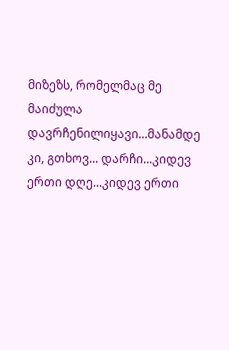მიზეზს, რომელმაც მე მაიძულა დავრჩენილიყავი...მანამდე კი, გთხოვ... დარჩი...კიდევ ერთი დღე...კიდევ ერთი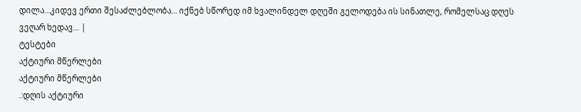დილა...კიდევ ერთი შესაძლებლობა... იქნებ სწორედ იმ ხვალინდელ დღეში გელოდება ის სინათლე, რომელსაც დღეს ვეღარ ხედავ... |
ტესტები
აქტიური მწერლები
აქტიური მწერლები
.:დღის აქტიური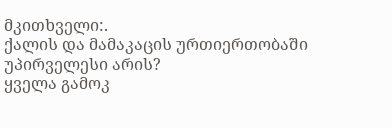მკითხველი:.
ქალის და მამაკაცის ურთიერთობაში უპირველესი არის?
ყველა გამოკ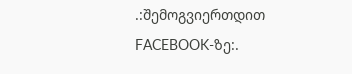.:შემოგვიერთდით FACEBOOK-ზე:.